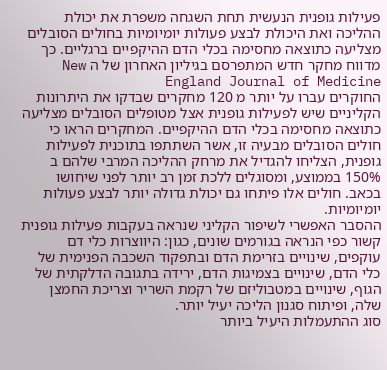פעילות גופנית הנעשית תחת השגחה משפרת את יכולת ההליכה ואת היכולת לבצע פעולות יומיומיות בחולים הסובלים מצליעה כתוצאה מחסימה בכלי הדם ההיקפיים ברגליים. כך מדווח מחקר חדש המתפרסם בגיליון האחרון של ה New England Journal of Medicine
החוקרים עברו על יותר מ 120 מחקרים שבדקו את היתרונות הקליניים שיש לפעילות גופנית אצל מטופלים הסובלים מצליעה כתוצאה מחסימה בכלי הדם ההיקפיים. המחקרים הראו כי חולים הסובלים מבעיה זו, אשר השתתפו בתוכנית לפעילות גופנית, הצליחו להגדיל את מרחק ההליכה המרבי שלהם ב 150% בממוצע, ומסוגלים ללכת זמן רב יותר לפני שיחושו בכאב. חולים אלו פיתחו גם יכולת גדולה יותר לבצע פעולות יומיומיות.
ההסבר האפשרי לשיפור הקליני שנראה בעקבות פעילות גופנית קשור כפי הנראה בגורמים שונים, כגון: היווצרות כלי דם עוקפים, שינויים בזרימת הדם ובתפקוד השכבה הפנימית של כלי הדם, שינויים בצמיגות הדם, ירידה בתגובה הדלקתית של הגוף, שינויים במטבוליזם של רקמת השריר וצריכת החמצן שלה, ופיתוח סגנון הליכה יעיל יותר.
סוג ההתעמלות היעיל ביותר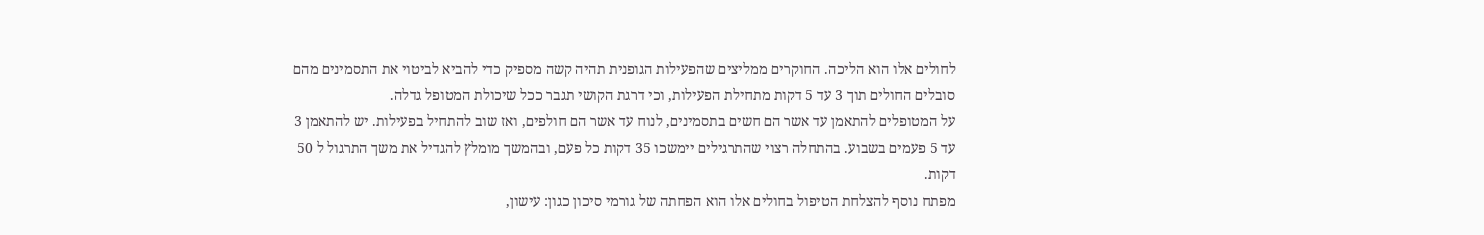לחולים אלו הוא הליכה. החוקרים ממליצים שהפעילות הגופנית תהיה קשה מספיק כדי להביא לביטוי את התסמינים מהם סובלים החולים תוך 3 עד 5 דקות מתחילת הפעילות, וכי דרגת הקושי תגבר ככל שיכולת המטופל גדלה.
על המטופלים להתאמן עד אשר הם חשים בתסמינים, לנוח עד אשר הם חולפים, ואז שוב להתחיל בפעילות. יש להתאמן 3 עד 5 פעמים בשבוע. בהתחלה רצוי שהתרגילים יימשכו 35 דקות כל פעם, ובהמשך מומלץ להגדיל את משך התרגול ל 50 דקות.
מפתח נוסף להצלחת הטיפול בחולים אלו הוא הפחתה של גורמי סיכון כגון: עישון,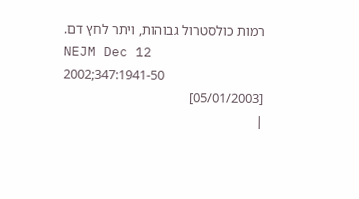רמות כולסטרול גבוהות, ויתר לחץ דם.
NEJM Dec 12 2002;347:1941-50
[05/01/2003]
|